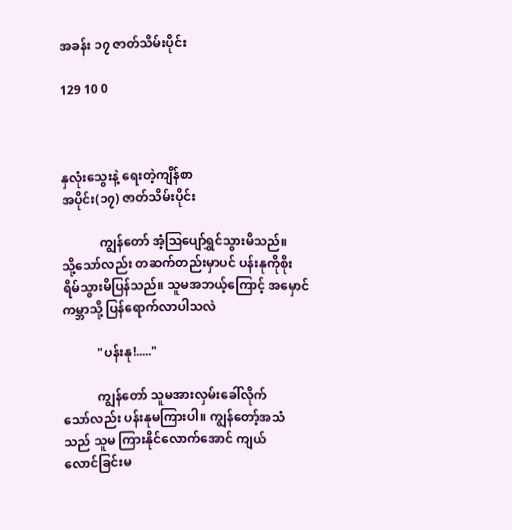အခန်း ၁၇ ဇာတ်သိမ်းပိုင်း

129 10 0



နှလုံးသွေးနဲ့ ရေးတဲ့ကျိန်စာ
အပိုင်း(၁၇) ဇာတ်သိမ်းပိုင်း

            ကျွန်တော် အံ့ဩပျော်ရွှင်သွားမိသည်။
သို့သော်လည်း တဆက်တည်းမှာပင် ပန်းနုကိုစိုး
ရိမ်သွားမိပြန်သည်။ သူမအဘယ့်ကြောင့် အမှောင်
ကမ္ဘာသို့ ပြန်ရောက်လာပါသလဲ

           "ပန်းနု!....."

           ကျွန်တော် သူမအားလှမ်းခေါ်လိုက်
သော်လည်း ပန်းနုမကြားပါ။ ကျွန်တော့်အသံ
သည် သူမ ကြားနိုင်လောက်အောင် ကျယ်
လောင်ခြင်းမ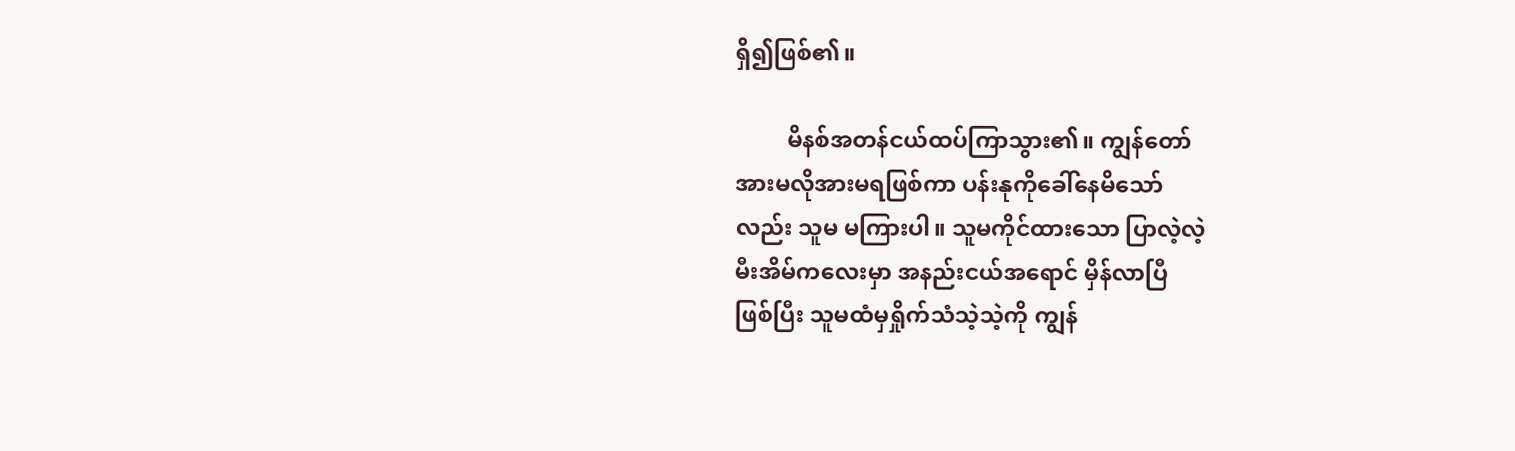ရှိ၍ဖြစ်၏။

         မိနစ်အတန်ငယ်ထပ်ကြာသွား၏။ ကျွန်တော်
အားမလိုအားမရဖြစ်ကာ ပန်းနုကိုခေါ်နေမိသော်
လည်း သူမ မကြားပါ။ သူမကိုင်ထားသော ပြာလဲ့လဲ့
မီးအိမ်ကလေးမှာ အနည်းငယ်အရောင် မှိန်လာပြီ
ဖြစ်ပြီး သူမထံမှရှိုက်သံသဲ့သဲ့ကို ကျွန်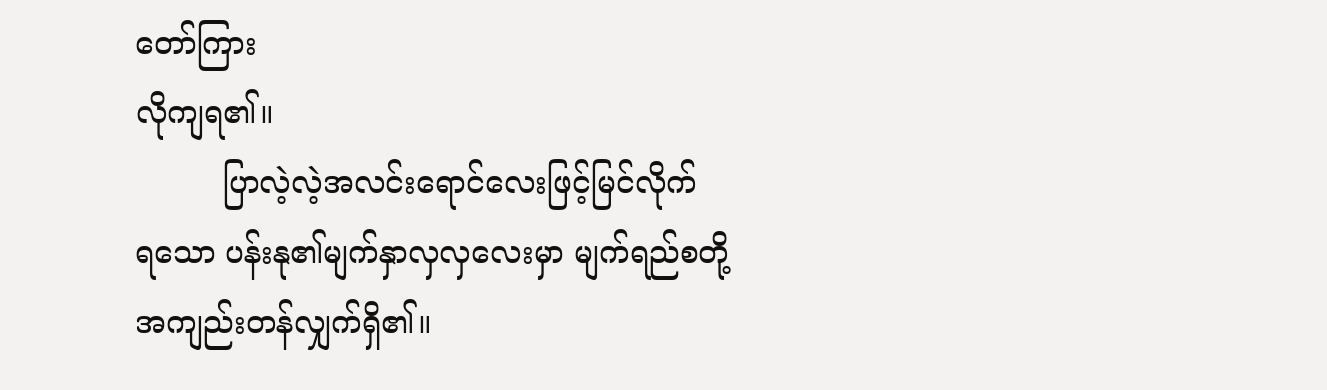တော်ကြား
လိုကျရ၏။
         ပြာလဲ့လဲ့အလင်းရောင်လေးဖြင့်မြင်လိုက်
ရသော ပန်းနု၏မျက်နှာလှလှလေးမှာ မျက်ရည်စတို့
အကျည်းတန်လျှက်ရှိ၏။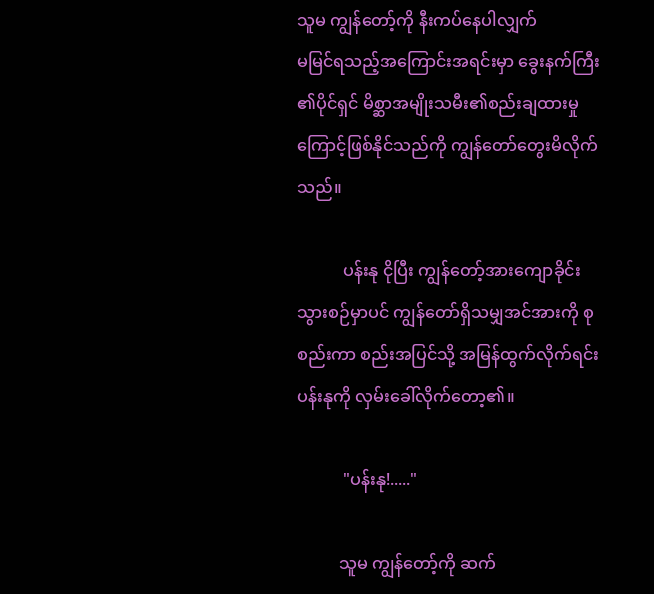သူမ ကျွန်တော့်ကို နီးကပ်နေပါလျှက်
မမြင်ရသည့်အကြောင်းအရင်းမှာ ခွေးနက်ကြီး
၏ပိုင်ရှင် မိစ္ဆာအမျိုးသမီး၏စည်းချထားမှု
ကြောင့်ဖြစ်နိုင်သည်ကို ကျွန်တော်တွေးမိလိုက်
သည်။

           ပန်းနု ငိုပြီး ကျွန်တော့်အားကျောခိုင်း
သွားစဉ်မှာပင် ကျွန်တော်ရှိသမျှအင်အားကို စု
စည်းကာ စည်းအပြင်သို့ အမြန်ထွက်လိုက်ရင်း
ပန်းနုကို လှမ်းခေါ်လိုက်တော့၏။

           "ပန်းနု!....."

          သူမ ကျွန်တော့်ကို ဆက်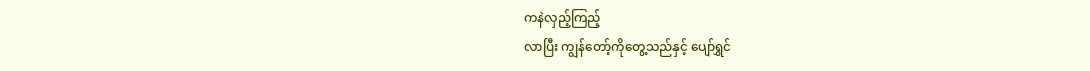ကနဲလှည့်ကြည့်
လာပြီး ကျွန်တော့်ကိုတွေ့သည်နှင့် ပျော်ရွှင်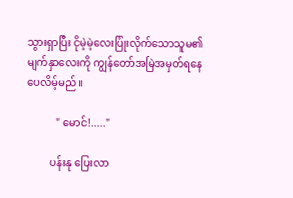သွားရှာပြီး ငိုမဲ့မဲ့လေးပြုံးလိုက်သောသူမ၏
မျက်နှာလေးကို ကျွန်တော်အမြဲအမှတ်ရနေ
ပေလိမ့်မည်။

           " မောင်!....."

         ပန်းနု ပြေးလာ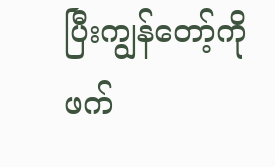ပြီးကျွန်တော့်ကိုဖက်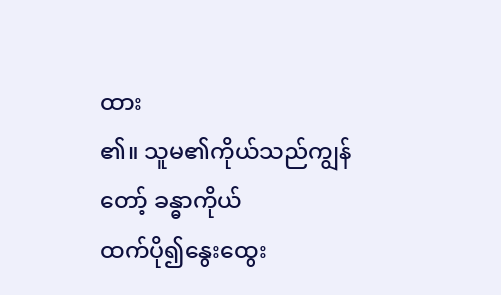ထား
၏။ သူမ၏ကိုယ်သည်ကျွန်တော့် ခန္ဓာကိုယ်
ထက်ပို၍နွေးထွေး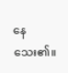နေသေး၏။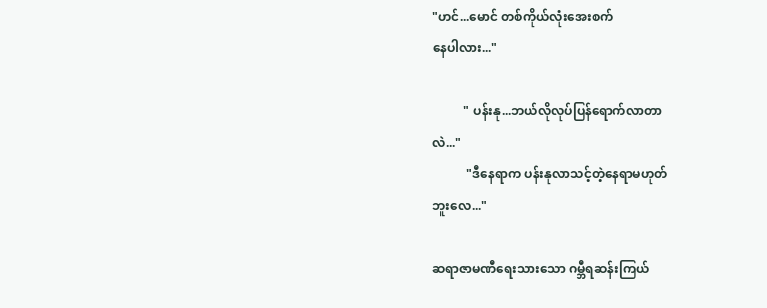"ဟင်...မောင် တစ်ကိုယ်လုံးအေးစက်
နေပါလား..."

          " ပန်းနု...ဘယ်လိုလုပ်ပြန်ရောက်လာတာ
လဲ..."
           "ဒီနေရာက ပန်းနုလာသင့်တဲ့နေရာမဟုတ်
ဘူးလေ..."

ဆရာဇာမဏီရေးသားသော ဂမ္ဘီရဆန်းကြယ်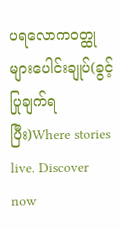ပရလောက၀တ္ထုများပေါင်းချုပ်(ခွင့်ပြုချက်ရပြီး)Where stories live. Discover now